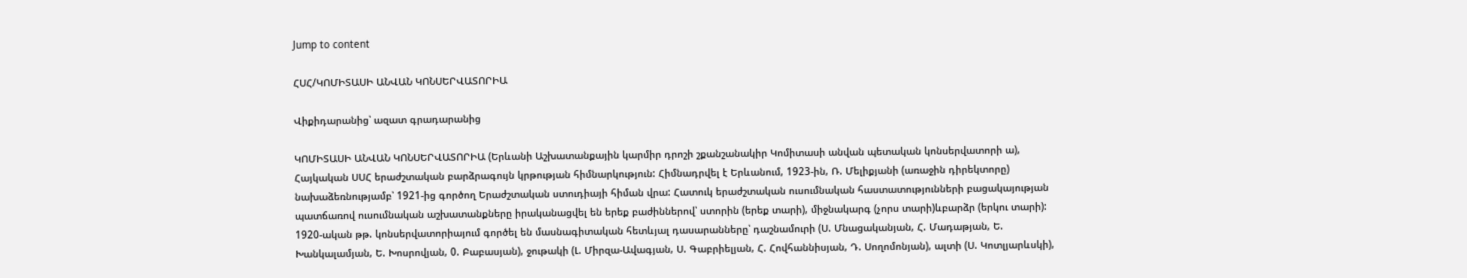Jump to content

ՀՍՀ/ԿՈՄԻՏԱՍԻ ԱՆՎԱՆ ԿՈՆՍԵՐՎԱՏՈՐԻԱ

Վիքիդարանից՝ ազատ գրադարանից

ԿՈՄԻՏԱՍԻ ԱՆՎԱՆ ԿՈՆՍԵՐՎԱՏՈՐԻԱ (Երևանի Աշխատանքային կարմիր դրոշի շքանշանակիր Կոմիտասի անվան պետական կոնսերվատորի ա), Հայկական ՍՍՀ երաժշտական բարձրագույն կրթության հիմնարկություն: Հիմնադրվել է Երևանում, 1923-ին, Ռ. Մելիքյանի (առաջին դիրեկտորը) նախաձեռնությամբ՝ 1921-ից գործող Երաժշտական ստուդիայի հիման վրա: Հատուկ երաժշտական ուսումնական հաստատությունների բացակայության պատճառով ուսումնական աշխատանքները իրականացվել են երեք բաժիններով՝ ստորին (երեք տարի), միջնակարգ (չորս տարի)ևբարձր (երկու տարի): 1920-ական թթ. կոնսերվատորիայում գործել են մասնագիտական հետևյալ դասարանները՝ դաշնամուրի (Ս. Մնացականյան, Հ. Մադաթյան, Ե. Խանկալամյան, Ե. Խոսրովյան, 0. Բաբասյան), ջութակի (Լ. Միրզա-Ավագյան, Ս. Գաբրիելյան, Հ. Հովհաննիսյան, Դ. Սողոմոնյան), ալտի (Ս. Կոտլյարևսկի),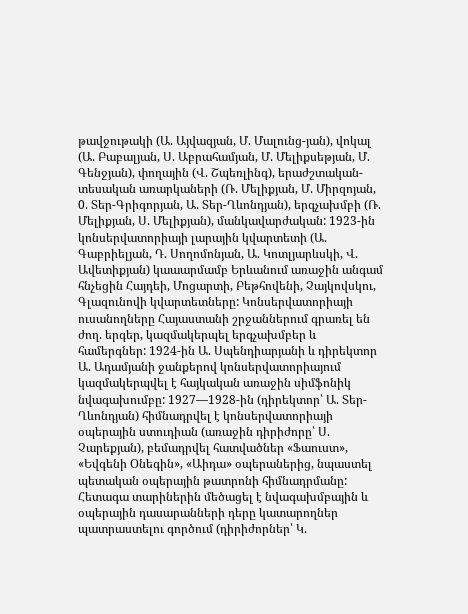թավջութակի (Ա. Այվազյան, Մ. Մալունց-յան), վոկալ (Ա. Բաբալյան, Ս. Աբրահամյան, Մ. Մելիքսեթյան, Մ. Գենջյան), փողային (Վ. Շպեռլինգ), երաժշտական-տեսական առարկաների (Ռ. Մելիքյան, Մ. Միրզոյան, 0. Տեր-Գրիգորյան, Ա. Տեր-Ղևոնդյան), երգչախմբի (Ռ. Մելիքյան, Ս. Մելիքյան), մանկավարժական: 1923-ին կոնսերվատորիայի լարային կվարտետի (Ա. Գաբրիելյան, Դ. Սողոմոնյան, Ա. Կոտլյարևսկի, Վ. Ավետիքյան) կաաարմամբ Երևանում առաջին անգամ հնչեցին Հայդեի, Մոցարտի, Բեթհովենի, Չայկովսկու, Գլազունովի կվարտետները: Կոնսերվատորիայի ուսանողները Հայաստանի շրջաններում գրառել են ժող. երգեր, կազմակերպել երգչախմբեր և համերգներ: 1924-ին Ա. Սպենդիարյանի և դիրեկտոր Ա. Ադամյանի ջանքերով կոնսերվատորիայում կազմակերպվել է հայկական առաջին սիմֆոնիկ նվագախումբը: 1927—1928-ին (դիրեկտոր՝ Ա. Տեր-Ղևոնդյան) հիմնադրվել է կոնսերվատորիայի օպերային ստուդիան (առաջին դիրիժորը՝ Ս. Չարեքյան), բեմադրվել հատվածներ «Ֆաուստ», «Եվգենի Օնեգին», «Աիդա» օպերաներից, նպաստել պետական օպերային թատրոնի հիմնադրմանը: Հետագա տարիներին մեծացել է նվագախմբային և օպերային դասարանների դերը կատարողներ պատրաստելու գործում (դիրիժորներ՝ Կ.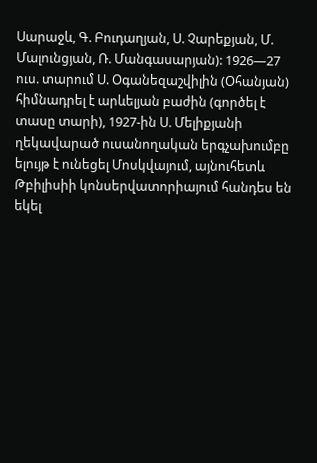Սարաջև, Գ. Բուդաղյան, Ս. Չարեքյան, Մ. Մալունցյան, Ռ. Մանգասարյան): 1926—27 ուս. տարում Ս. Օգանեզաշվիլին (Օհանյան) հիմնադրել է արևելյան բաժին (գործել է տասը տարի), 1927-ին Ս. Մելիքյանի ղեկավարած ուսանողական երգչախումբը ելույթ է ունեցել Մոսկվայում, այնուհետև Թբիլիսիի կոնսերվատորիայում հանդես են եկել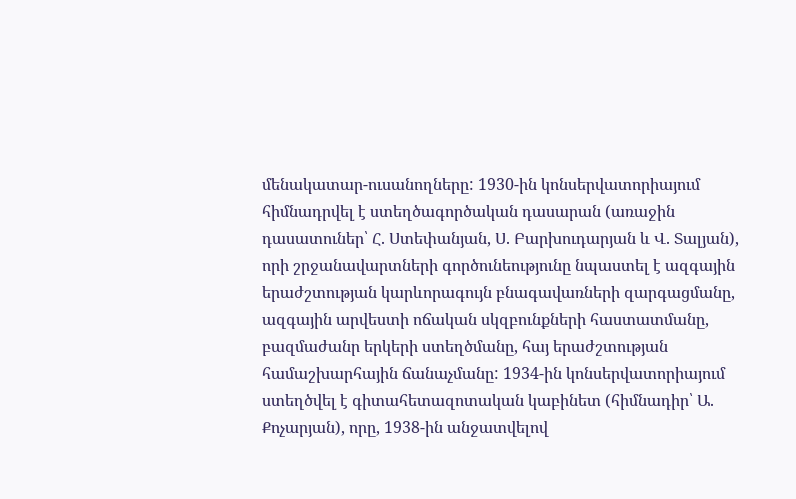մենակատար-ուսանողները: 1930-ին կոնսերվատորիայում հիմնադրվել է ստեղծագործական դասարան (առաջին դասատուներ՝ Հ. Ստեփանյան, Ս. Բարխուդարյան և Վ. Տալյան), որի շրջանավարտների գործունեությունը նպաստել է ազգային երաժշտության կարևորագույն բնագավառների զարգացմանը, ազգային արվեստի ոճական սկզբունքների հաստատմանը, բազմաժանր երկերի ստեղծմանը, հայ երաժշտության համաշխարհային ճանաչմանը: 1934-ին կոնսերվատորիայում ստեղծվել է գիտահետազոտական կաբինետ (հիմնադիր՝ Ա. Քոչարյան), որը, 1938-ին անջատվելով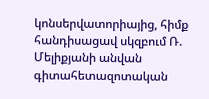կոնսերվատորիայից, հիմք հանդիսացավ սկզբում Ռ. Մելիքյանի անվան գիտահետազոտական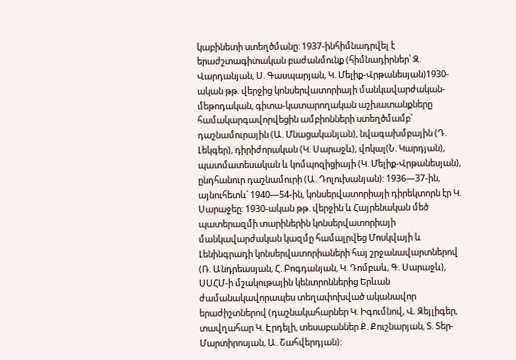կաբինետի ստեղծմանը: 1937-ինհիմնադրվել է երաժշտագիտական բաժանմունք (հիմնադիրներ՝ Զ. Վարդանյան, Ս. Գասպարյան, Կ. Մելիք-Վրթանեսյան)1930-ական թթ. վերջից կոնսերվատորիայի մանկավարժական-մեթոդական, գիտա-կատարողական աշխատանքները համակարգավորվեցին ամբիոնների ստեղծմամբ՝ դաշնամուրային (Ա. Մնացականյան), նվագախմբային (Դ. Լեկգեր), դիրիժորական (Կ. Սարաջև), վոկալ(Ն. Կարդյան), պատմատեսական և կոմպոզիցիայի (Կ. Մելիք-Վրթանեսյան), ընդհանուր դաշնամուրի (Ա. Դոլուխանյան): 1936—37-ին, այնուհետև՝ 1940—54-ին, կոնսերվատորիայի դիրեկտորն էր Կ. Սարաջեը: 1930-ական թթ. վերջին և Հայրենական մեծ պատերազմի տարիներին կոնսերվատորիայի մանկավարժական կազմը համալրվեց Մոսկվայի և Լենինգրադի կոնսերվատորիաների հայ շրջանավարտներով (Ռ. Անդրեասյան, Հ. Բոգդանյան, Կ. Դոմբաև, Գ. Սարաջև), ՍՍՀՄ-ի մշակութային կենտրոններից Երևան ժամանակավորապես տեղափոխված ականավոր երաժիշտներով (դաշնակահարներ Կ. Իգումնով, Վ. Զեյլիգեր, տավղահար Կ. Էրդելի, տեսաբաններ Ք. Քուշնարյան, Տ. Տեր-Մարտիրոսյան, Ա. Շահվերդյան):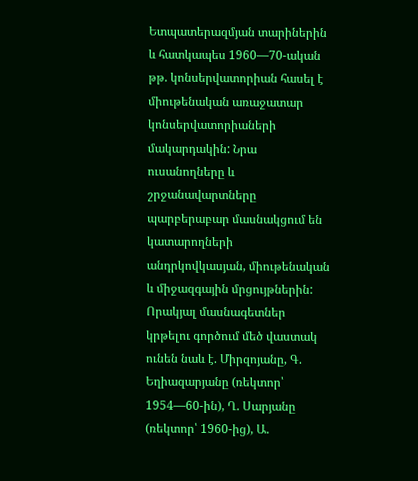Ետպատերազմյան տարիներին և հատկապես 1960—70-ական թթ. կոնսերվատորիան հասել է միութենական առաջատար կոնսերվատորիաների մակարդակին: Նրա ուսանողները և շրջանավարտները պարբերաբար մասնակցում են կատարողների անդրկովկասյան, միութենական և միջազգային մրցույթներին: Որակյալ մասնագետներ կրթելու գործում մեծ վաստակ ունեն նաև է. Միրզոյանը, Գ. Եղիազարյանը (ռեկտոր՝ 1954—60-ին), Ղ. Սարյանը (ռեկտոր՝ 1960-ից), Ա.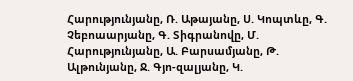Հարությունյանը, Ռ. Աթայանը, Ս. Կոպտևը, Գ. Չեբոաարյանը, Գ. Տիգրանովը, Մ. Հարությունյանը, Ա. Բարսամյանը, Թ. Ալթունյանը, Ջ. Գյո-զալյանը, Կ.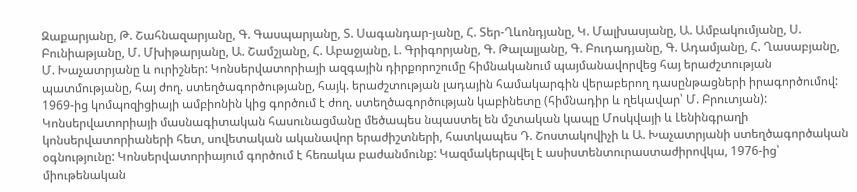Զաքարյանը, Թ. Շահնազարյանը, Գ. Գասպարյանը, Տ. Սագանդար-յանը, Հ. Տեր-Ղևոնդյանը, Կ. Մալխասյանը, Ա. Ամբակումյանը, Ս. Բունիաթյանը, Մ. Մխիթարյանը, Ա. Շամշյանը, Հ. Աբաջյանը, Լ. Գրիգորյանը, Գ. Թալալյանը, Գ. Բուդադյանը, Գ. Ադամյանը, Հ. Ղասաբյանը, Մ. Խաչատրյանը և ուրիշներ: Կոնսերվատորիայի ազգային դիրքորոշումը հիմնականում պայմանավորվեց հայ երաժշտության պատմությանը, հայ ժող. ստեղծագործությանը, հայկ. երաժշտության լադային համակարգին վերաբերող դասընթացների իրագործումով: 1969-ից կոմպոզիցիայի ամբիոնին կից գործում է ժող. ստեղծագործության կաբինետը (հիմնադիր և ղեկավար՝ Մ. Բրուտյան): Կոնսերվատորիայի մասնագիտական հասունացմանը մեծապես նպաստել են մշտական կապը Մոսկվայի և Լենինգրաղի կոնսերվատորիաների հետ, սովետական ականավոր երաժիշտների, հատկապես Դ. Շոստակովիչի և Ա. Խաչատրյանի ստեղծագործական օգնությունը: Կոնսերվատորիայում գործում է հեռակա բաժանմունք: Կազմակերպվել է ասիստենտուրաստաժիրովկա, 1976-ից՝ միութենական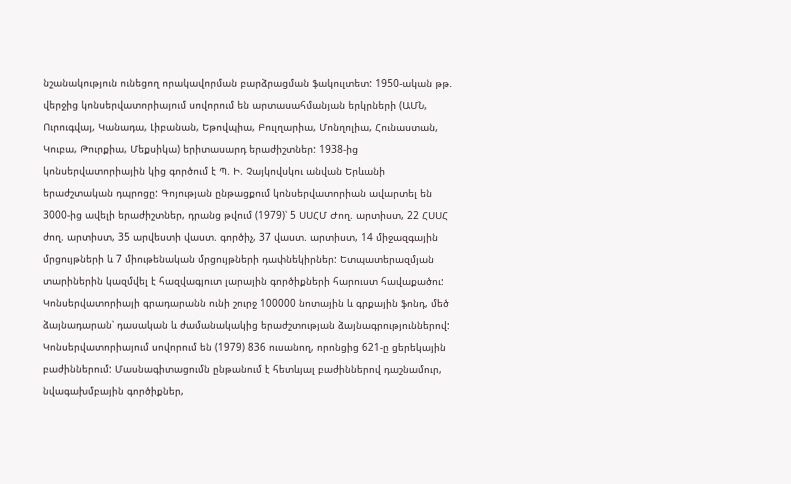նշանակություն ունեցող որակավորման բարձրացման ֆակուլտետ: 1950-ական թթ. վերջից կոնսերվատորիայում սովորում են արտասահմանյան երկրների (ԱՄՆ, Ուրուգվայ, Կանադա, Լիբանան, Եթովպիա, Բուլղարիա, Մոնղոլիա, Հունաստան, Կուբա, Թուրքիա, Մեքսիկա) երիտասարդ երաժիշտներ: 1938-ից կոնսերվատորիային կից գործում է Պ. Ի. Չայկովսկու անվան Երևանի երաժշտական դպրոցը: Գոյության ընթացքում կոնսերվատորիան ավարտել են 3000-ից ավելի երաժիշտներ, դրանց թվում (1979)՝ 5 ՍՍՀՄ Ժող. արտիստ, 22 ՀՍՍՀ ժող. արտիստ, 35 արվեստի վաստ. գործիչ, 37 վաստ. արտիստ, 14 միջազգային մրցույթների և 7 միութենական մրցույթների դափնեկիրներ: Ետպատերազմյան տարիներին կազմվել է հազվագյուտ լարային գործիքների հարուստ հավաքածու: Կոնսերվատորիայի գրադարանն ունի շուրջ 100000 նոտային և գրքային ֆոնդ, մեծ ձայնադարան՝ դասական և ժամանակակից երաժշտության ձայնագրություններով: Կոնսերվատորիայում սովորում են (1979) 836 ուսանող, որոնցից 621-ը ցերեկային բաժիններում: Մասնագիտացումն ընթանում է հետևյալ բաժիններով դաշնամուր, նվագախմբային գործիքներ,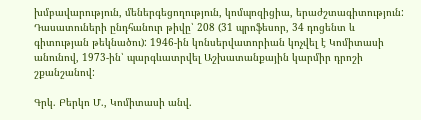խմբավարություն, մեներգեցողություն, կոմպոզիցիա, երաժշտագիտություն: Դասատուների ընդհանուր թիվը՝ 208 (31 պրոֆեսոր, 34 դոցենտ և գիտության թեկնածու): 1946-ին կոնսերվատորիան կոչվել է Կոմիտասի անունով, 1973-ին՝ պարգևատրվել Աշխատանքային կարմիր դրոշի շքանշանով:

Գրկ. Բերկո Մ., Կոմիտասի անվ.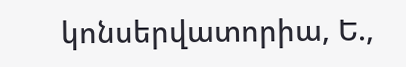կոնսերվատորիա, Ե.,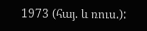1973 (հայ. և ռուս.):